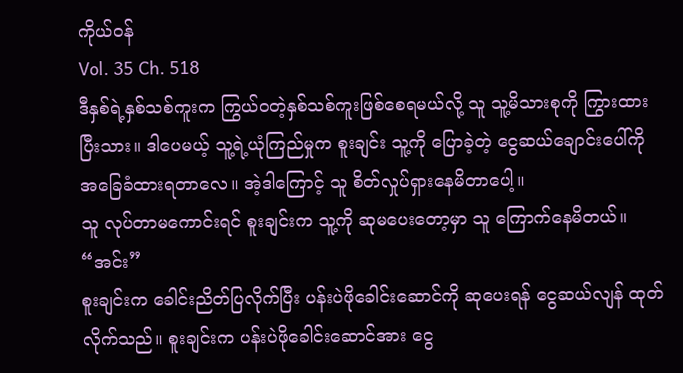ကိုယ်ဝန်
Vol. 35 Ch. 518
ဒီနှစ်ရဲ့နှစ်သစ်ကူးက ကြွယ်ဝတဲ့နှစ်သစ်ကူးဖြစ်စေရမယ်လို့ သူ သူ့မိသားစုကို ကြွားထားပြီးသား။ ဒါပေမယ့် သူ့ရဲ့ယုံကြည်မှုက စူးချင်း သူ့ကို ပြောခဲ့တဲ့ ငွေဆယ်ချောင်းပေါ်ကို အခြေခံထားရတာလေ။ အဲ့ဒါကြောင့် သူ စိတ်လှုပ်ရှားနေမိတာပေါ့။
သူ လုပ်တာမကောင်းရင် စူးချင်းက သူ့ကို ဆုမပေးတော့မှာ သူ ကြောက်နေမိတယ်။
“အင်း”
စူးချင်းက ခေါင်းညိတ်ပြလိုက်ပြီး ပန်းပဲဖိုခေါင်းဆောင်ကို ဆုပေးရန် ငွေဆယ်လျန် ထုတ်လိုက်သည်။ စူးချင်းက ပန်းပဲဖိုခေါင်းဆောင်အား ငွေ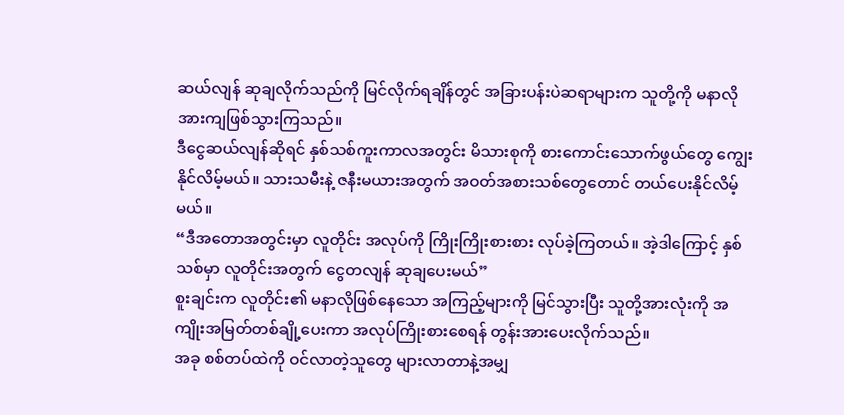ဆယ်လျန် ဆုချလိုက်သည်ကို မြင်လိုက်ရချိန်တွင် အခြားပန်းပဲဆရာများက သူတို့ကို မနာလိုအားကျဖြစ်သွားကြသည်။
ဒီငွေဆယ်လျန်ဆိုရင် နှစ်သစ်ကူးကာလအတွင်း မိသားစုကို စားကောင်းသောက်ဖွယ်တွေ ကျွေးနိုင်လိမ့်မယ်။ သားသမီးနဲ့ ဇနီးမယားအတွက် အဝတ်အစားသစ်တွေတောင် တယ်ပေးနိုင်လိမ့်မယ်။
“ဒီအတောအတွင်းမှာ လူတိုင်း အလုပ်ကို ကြိုးကြိုးစားစား လုပ်ခဲ့ကြတယ်။ အဲ့ဒါကြောင့် နှစ်သစ်မှာ လူတိုင်းအတွက် ငွေတလျန် ဆုချပေးမယ်”
စူးချင်းက လူတိုင်း၏ မနာလိုဖြစ်နေသော အကြည့်များကို မြင်သွားပြီး သူတို့အားလုံးကို အကျိုးအမြတ်တစ်ချို့ပေးကာ အလုပ်ကြိုးစားစေရန် တွန်းအားပေးလိုက်သည်။
အခု စစ်တပ်ထဲကို ဝင်လာတဲ့သူတွေ များလာတာနဲ့အမျှ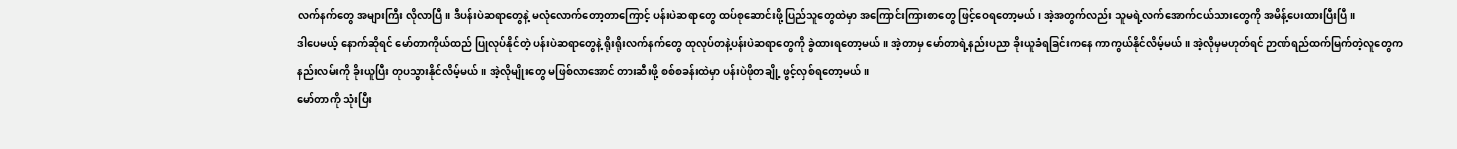လက်နက်တွေ အများကြီး လိုလာပြီ။ ဒီပန်းပဲဆရာတွေနဲ့ မလုံလောက်တော့တာကြောင့် ပန်းပဲဆရာတွေ ထပ်စုဆောင်းဖို့ ပြည်သူတွေထဲမှာ အကြောင်းကြားစာတွေ ဖြင့်ဝေရတော့မယ်၊ အဲ့အတွက်လည်း သူမရဲ့လက်အောက်ငယ်သားတွေကို အမိန့်ပေးထားပြီးပြီ။
ဒါပေမယ့် နောက်ဆိုရင် မော်တာကိုယ်ထည် ပြုလုပ်နိုင်တဲ့ ပန်းပဲဆရာတွေနဲ့ ရိုးရိုးလက်နက်တွေ ထုလုပ်တနဲ့ပန်းပဲဆရာတွေကို ခွဲထားရတော့မယ်။ အဲ့တာမှ မော်တာရဲ့နည်းပညာ ခိုးယူခံရခြင်းကနေ ကာကွယ်နိုင်လိမ့်မယ်။ အဲ့လိုမှမဟုတ်ရင် ဉာဏ်ရည်ထက်မြက်တဲ့လူတွေက နည်းလမ်းကို ခိုးယူပြီး တုပသွားနိုင်လိမ့်မယ်။ အဲ့လိုမျိုးတွေ မဖြစ်လာအောင် တားဆီးဖို့ စစ်စခန်းထဲမှာ ပန်းပဲဖိုတချို့ ဖွင့်လှစ်ရတော့မယ်။
မော်တာကို သုံးပြီး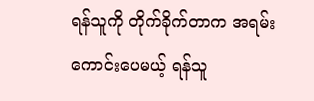ရန်သူကို တိုက်ခိုက်တာက အရမ်းကောင်းပေမယ့် ရန်သူ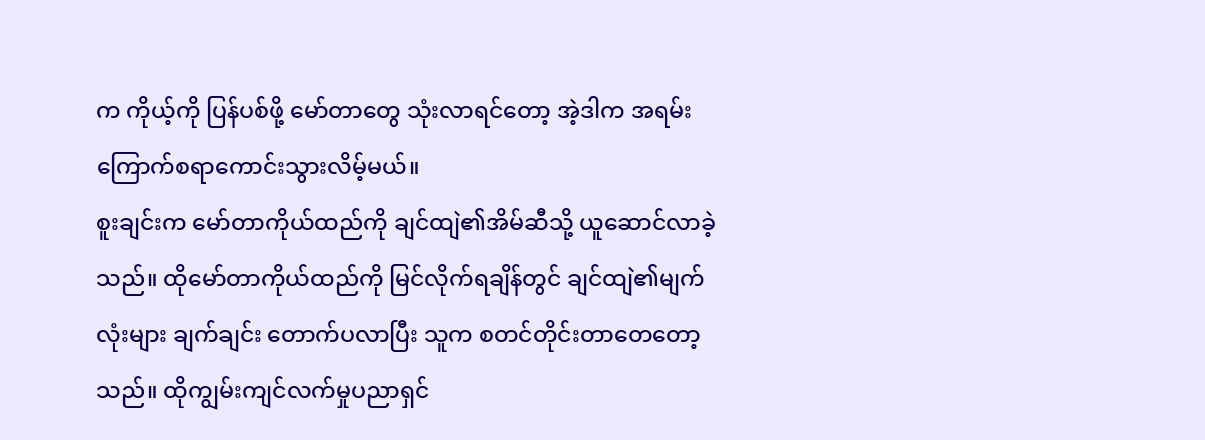က ကိုယ့်ကို ပြန်ပစ်ဖို့ မော်တာတွေ သုံးလာရင်တော့ အဲ့ဒါက အရမ်းကြောက်စရာကောင်းသွားလိမ့်မယ်။
စူးချင်းက မော်တာကိုယ်ထည်ကို ချင်ထျဲ၏အိမ်ဆီသို့ ယူဆောင်လာခဲ့သည်။ ထိုမော်တာကိုယ်ထည်ကို မြင်လိုက်ရချိန်တွင် ချင်ထျဲ၏မျက်လုံးများ ချက်ချင်း တောက်ပလာပြီး သူက စတင်တိုင်းတာတေတော့သည်။ ထိုကျွမ်းကျင်လက်မှုပညာရှင်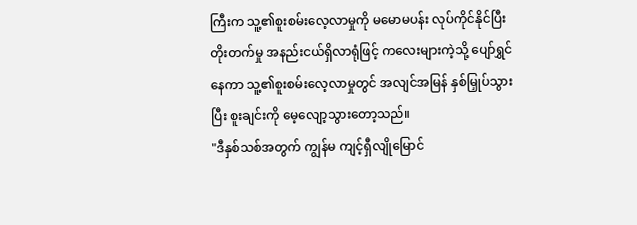ကြီးက သူ့၏စူးစမ်းလေ့လာမှုကို မမောမပန်း လုပ်ကိုင်နိုင်ပြီး တိုးတက်မှု အနည်းငယ်ရှိလာရုံဖြင့် ကလေးများကဲ့သို့ ပျော်ရွှင်နေကာ သူ့၏စူးစမ်းလေ့လာမှုတွင် အလျင်အမြန် နှစ်မြှုပ်သွားပြီး စူးချင်းကို မေ့လျော့သွားတော့သည်။
"ဒီနှစ်သစ်အတွက် ကျွန်မ ကျင့်ရှီလျိုမြောင်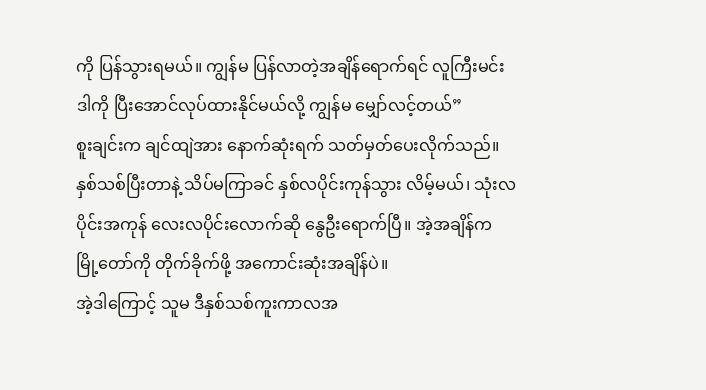ကို ပြန်သွားရမယ်။ ကျွန်မ ပြန်လာတဲ့အချိန်ရောက်ရင် လူကြီးမင်း ဒါကို ပြီးအောင်လုပ်ထားနိုင်မယ်လို့ ကျွန်မ မျှော်လင့်တယ်”
စူးချင်းက ချင်ထျဲအား နောက်ဆုံးရက် သတ်မှတ်ပေးလိုက်သည်။
နှစ်သစ်ပြီးတာနဲ့ သိပ်မကြာခင် နှစ်လပိုင်းကုန်သွား လိမ့်မယ်၊ သုံးလပိုင်းအကုန် လေးလပိုင်းလောက်ဆို နွေဦးရောက်ပြီ။ အဲ့အချိန်က မြို့တော်ကို တိုက်ခိုက်ဖို့ အကောင်းဆုံးအချိန်ပဲ။
အဲ့ဒါကြောင့် သူမ ဒီနှစ်သစ်ကူးကာလအ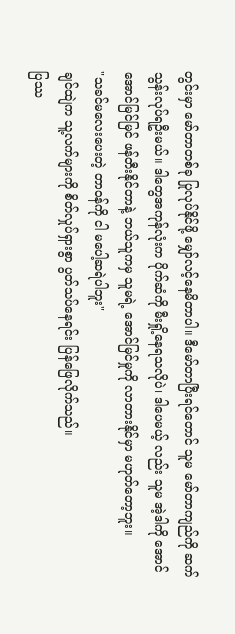တွင်းမှာ မော်တာတစ်ခု ပြုလုပ်နိုင်ဖို့ မျှော်လင့်နေမိတာပါ။ ဒီမော်တာပြီးရင်တောင် သူမ မော်တာကျည်ကို ဆက်သွန်းလုပ်ရဦးမယ်။ ဒါတွေအကုန်လုံးက ပိုက်ဆံကို မီးရှို့နေရသလိုပဲ၊ ဒါပေမယ့် လည်း သူမ အဲ့ဒါကို အောင်အောင်မြင်မြင် ဖန်တီးနိုင်တာနဲ့ ဘယ်သူကမှ သူမရဲ့ အောင်မြင်မှုကို လာတားနိုင်မှာ မဟုတ်တော့ဘူး။
"သခင်မလေးပေးတဲ့ တာဝန်ကို ငါ မပေါ့ဆရဲပါဘူး"
ချင်ထျဲက သူ့လက်များကို စိတ်လှုပ်ရှားစွာ ပွတ်သပ်နေရင်း ပြန်ဖြေလိုက်သည်။
ပြဿ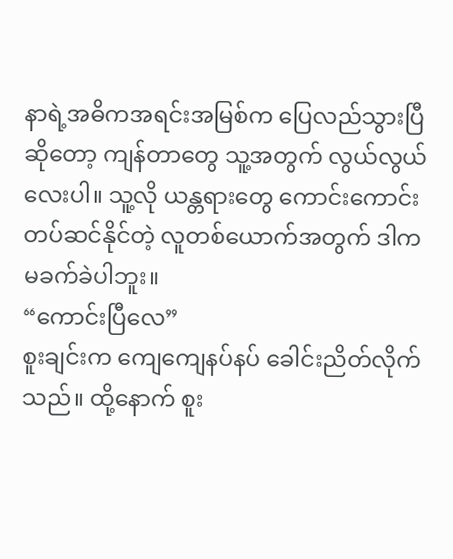နာရဲ့အဓိကအရင်းအမြစ်က ပြေလည်သွားပြီဆိုတော့ ကျန်တာတွေ သူ့အတွက် လွယ်လွယ်လေးပါ။ သူ့လို ယန္တရားတွေ ကောင်းကောင်းတပ်ဆင်နိုင်တဲ့ လူတစ်ယောက်အတွက် ဒါက မခက်ခဲပါဘူး။
“ကောင်းပြီလေ”
စူးချင်းက ကျေကျေနပ်နပ် ခေါင်းညိတ်လိုက်သည်။ ထို့နောက် စူး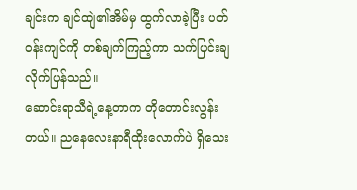ချင်းက ချင်ထျဲ၏အိမ်မှ ထွက်လာခဲ့ပြီး ပတ်ဝန်းကျင်ကို တစ်ချက်ကြည့်ကာ သက်ပြင်းချလိုက်ပြန်သည်။
ဆောင်းရာသီရဲ့နေ့တာက တိုတောင်းလွန်းတယ်။ ညနေလေးနာရီထိုးလောက်ပဲ ရှိသေး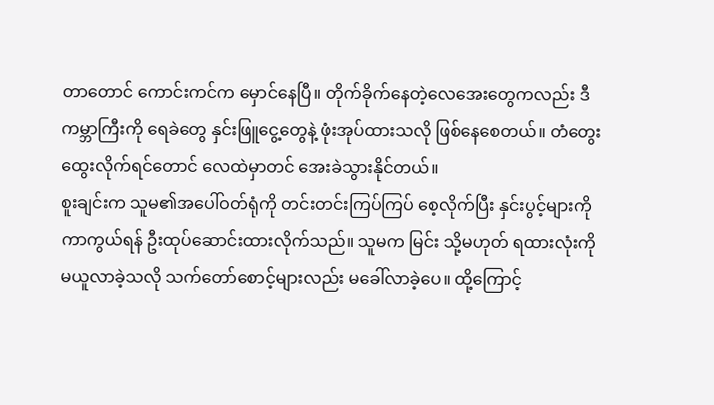တာတောင် ကောင်းကင်က မှောင်နေပြီ။ တိုက်ခိုက်နေတဲ့လေအေးတွေကလည်း ဒီကမ္ဘာကြီးကို ရေခဲတွေ နှင်းဖြူငွေ့တွေနဲ့ ဖုံးအုပ်ထားသလို ဖြစ်နေစေတယ်။ တံတွေးထွေးလိုက်ရင်တောင် လေထဲမှာတင် အေးခဲသွားနိုင်တယ်။
စူးချင်းက သူမ၏အပေါ်ဝတ်ရုံကို တင်းတင်းကြပ်ကြပ် စေ့လိုက်ပြီး နှင်းပွင့်များကို ကာကွယ်ရန် ဦးထုပ်ဆောင်းထားလိုက်သည်။ သူမက မြင်း သို့မဟုတ် ရထားလုံးကို မယူလာခဲ့သလို သက်တော်စောင့်များလည်း မခေါ်လာခဲ့ပေ။ ထို့ကြောင့်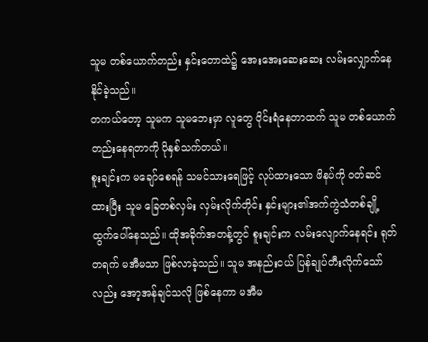သူမ တစ်ယောက်တည်း နှင်းတောထဲ၌ အေးအေးဆေးဆေး လမ်းလျှောက်နေနိုင်ခဲ့သည်။
တကယ်တော့ သူမက သူမဘေးမှာ လူတွေ ဝိုင်းရံနေတာထက် သူမ တစ်ယောက်တည်းနေရတာကို ပိုနှစ်သက်တယ်။
စူးချင်းက မချော်စေရန် သမင်သားရေဖြင့် လုပ်ထားသော ဖိနပ်ကို ၀တ်ဆင်ထားပြီး သူမ ခြေတစ်လှမ်း လှမ်းလိုက်တိုင်း နှင်းများ၏အက်ကွဲသံတစ်ချို့ ထွက်ပေါ်နေသည်။ ထိုအခိုက်အတန့်တွင် စူးချင်းက လမ်းလျောက်နေရင်း ရုတ်တရက် မအီမသာ ဖြစ်လာခဲ့သည်။ သူမ အနည်းငယ် ပြန်ချုပ်တီးလိုက်သော်လည်း အော့အန်ချင်သလို ဖြစ်နေကာ မအီမ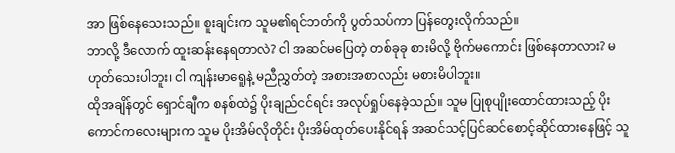အာ ဖြစ်နေသေးသည်။ စူးချင်းက သူမ၏ရင်ဘတ်ကို ပွတ်သပ်ကာ ပြန်တွေးလိုက်သည်။
ဘာလို့ ဒီလောက် ထူးဆန်းနေရတာလဲ? ငါ အဆင်မပြေတဲ့ တစ်ခုခု စားမိလို့ ဗိုက်မကောင်း ဖြစ်နေတာလား? မဟုတ်သေးပါဘူး၊ ငါ ကျန်းမာရေူနဲ့ မညီညွှတ်တဲ့ အစားအစာလည်း မစားမိပါဘူး။
ထိုအချိန်တွင် ရှောင်ချီက စနစ်ထဲ၌ ပိုးချည်ငင်ရင်း အလုပ်ရှုပ်နေခဲ့သည်။ သူမ ပြုစုပျိုးထောင်ထားသည့် ပိုးကောင်ကလေးများက သူမ ပိုးအိမ်လိုတိုင်း ပိုးအိမ်ထုတ်ပေးနိုင်ရန် အဆင်သင့်ပြင်ဆင်စောင့်ဆိုင်ထားနေဖြင့် သူ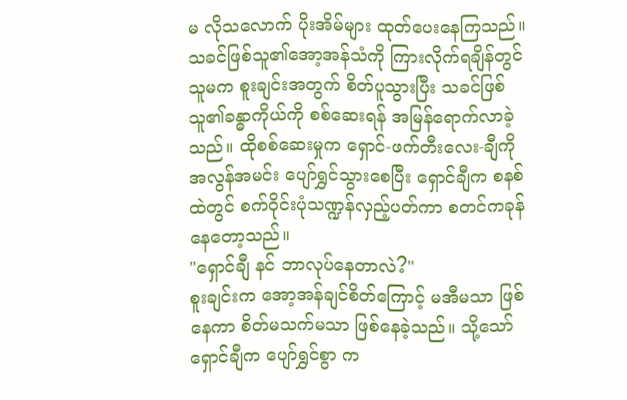မ လိုသလောက် ပိုးအိမ်များ ထုတ်ပေးနေကြသည်။
သခင်ဖြစ်သူ၏အော့အန်သံကို ကြားလိုက်ရချိန်တွင် သူမက စူးချင်းအတွက် စိတ်ပူသွားပြီး သခင်ဖြစ်သူ၏ခန္ဓာကိုယ်ကို စစ်ဆေးရန် အမြန်ရောက်လာခဲ့သည်။ ထိုစစ်ဆေးမှုက ရှောင်-ဖက်တီးလေး-ချီကို အလွန်အမင်း ပျော်ရွှင်သွားစေပြီး ရှောင်ချီက စနစ်ထဲတွင် စက်ဝိုင်းပုံသဏ္ဍန်လှည့်ပတ်ကာ စတင်ကခုန်နေတော့သည်။
"ရှောင်ချီ နင် ဘာလုပ်နေတာလဲ?"
စူးချင်းက အော့အန်ချင်စိတ်ကြောင့် မအီမသာ ဖြစ်နေကာ စိတ်မသက်မသာ ဖြစ်နေခဲ့သည်။ သို့သော် ရှောင်ချီက ပျော်ရွှင်စွာ က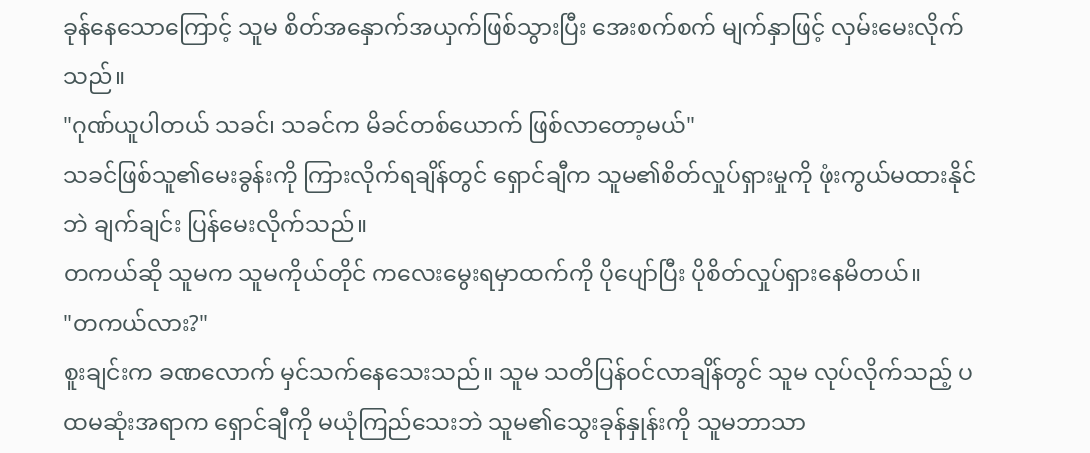ခုန်နေသောကြောင့် သူမ စိတ်အနှောက်အယှက်ဖြစ်သွားပြီး အေးစက်စက် မျက်နှာဖြင့် လှမ်းမေးလိုက်သည်။
"ဂုဏ်ယူပါတယ် သခင်၊ သခင်က မိခင်တစ်ယောက် ဖြစ်လာတော့မယ်"
သခင်ဖြစ်သူ၏မေးခွန်းကို ကြားလိုက်ရချိန်တွင် ရှောင်ချီက သူမ၏စိတ်လှုပ်ရှားမှုကို ဖုံးကွယ်မထားနိုင်ဘဲ ချက်ချင်း ပြန်မေးလိုက်သည်။
တကယ်ဆို သူမက သူမကိုယ်တိုင် ကလေးမွေးရမှာထက်ကို ပိုပျော်ပြီး ပိုစိတ်လှုပ်ရှားနေမိတယ်။
"တကယ်လား?"
စူးချင်းက ခဏလောက် မှင်သက်နေသေးသည်။ သူမ သတိပြန်ဝင်လာချိန်တွင် သူမ လုပ်လိုက်သည့် ပထမဆုံးအရာက ရှောင်ချီကို မယုံကြည်သေးဘဲ သူမ၏သွေးခုန်နှုန်းကို သူမဘာသာ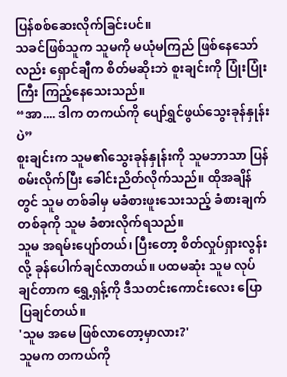ပြန်စစ်ဆေးလိုက်ခြင်းပင်။
သခင်ဖြစ်သူက သူမကို မယုံမကြည် ဖြစ်နေသော်လည်း ရှောင်ချီက စိတ်မဆိုးဘဲ စူးချင်းကို ပြုံးပြုံးကြီး ကြည့်နေသေးသည်။
“အာ.... ဒါက တကယ်ကို ပျော်ရွှင်ဖွယ်သွေးခုန်နှုန်းပဲ”
စူးချင်းက သူမ၏သွေးခုန်နှုန်းကို သူမဘာသာ ပြန်စမ်းလိုက်ပြီး ခေါင်းညိတ်လိုက်သည်။ ထိုအချိန်တွင် သူမ တစ်ခါမှ မခံစားဖူးသေးသည့် ခံစားချက်တစ်ခုကို သူမ ခံစားလိုက်ရသည်။
သူမ အရမ်းပျော်တယ်၊ ပြီးတော့ စိတ်လှုပ်ရှားလွန်းလို့ ခုန်ပေါက်ချင်လာတယ်။ ပထမဆုံး သူမ လုပ်ချင်တာက ရွှေ့ရှန့်ကို ဒီသတင်းကောင်းလေး ပြောပြချင်တယ်။
'သူမ အမေ ဖြစ်လာတော့မှာလား?'
သူမက တကယ်ကို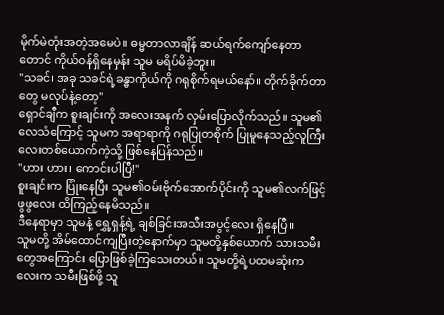မိုက်မဲတုံးအတဲ့အမေပဲ။ ဓမ္မတာလာချိန် ဆယ်ရက်ကျော်နေတာတောင် ကိုယ်ဝန်ရှိနေမှန်း သူမ မရိပ်မိခဲ့ဘူး။
"သခင်၊ အခု သခင်ရဲ့ခန္ဓာကိုယ်ကို ဂရုစိုက်ရမယ်နော်။ တိုက်ခိုက်တာတွေ မလုပ်နဲ့တော့"
ရှောင်ချီက စူးချင်းကို အလေးအနက် လှမ်းပြောလိုက်သည်။ သူမ၏လေသံကြောင့် သူမက အရာရာကို ဂရုပြုတစိုက် ပြုမူနေသည့်လူကြီးလေးတစ်ယောက်ကဲ့သို့ ဖြစ်နေပြန်သည်။
"ဟား ဟား၊ ကောင်းပါပြီ!"
စူးချင်းက ပြုံးနေပြီး သူမ၏ဝမ်းဗိုက်အောက်ပိုင်းကို သူမ၏လက်ဖြင့် ဖွဖွလေး ထိကြည့်နေမိသည်။
ဒီနေရာမှာ သူမနဲ့ ရွှေ့ရှန့်ရဲ့ ချစ်ခြင်းအသီးအပွင့်လေး ရှိနေပြီ။
သူမတို့ အိမ်ထောင်ကျပြီးတဲ့နောက်မှာ သူမတို့နှစ်ယောက် သားသမီးတွေအကြောင်း ပြောဖြစ်ခဲ့ကြသေးတယ်။ သူမတို့ရဲ့ပထမဆုံးကလေးက သမီးဖြစ်ဖို့ သူ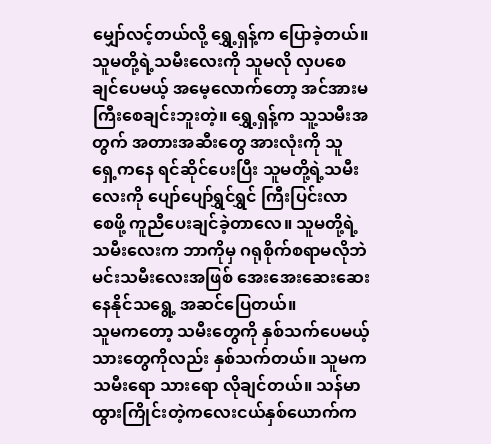မျှော်လင့်တယ်လို့ ရွှေ့ရှန့်က ပြောခဲ့တယ်။ သူမတို့ရဲ့သမီးလေးကို သူမလို လှပစေချင်ပေမယ့် အမေ့လောက်တော့ အင်အားမကြီးစေချင်းဘူးတဲ့။ ရွှေ့ရှန့်က သူ့သမီးအတွက် အတားအဆီးတွေ အားလုံးကို သူ ရှေ့ကနေ ရင်ဆိုင်ပေးပြီး သူမတို့ရဲ့သမီးလေးကို ပျော်ပျော်ရွှင်ရွှင် ကြီးပြင်းလာစေဖို့ ကူညီပေးချင်ခဲ့တာလေ။ သူမတို့ရဲ့သမီးလေးက ဘာကိုမှ ဂရုစိုက်စရာမလိုဘဲ မင်းသမီးလေးအဖြစ် အေးအေးဆေးဆေး နေနိုင်သရွေ့ အဆင်ပြေတယ်။
သူမကတော့ သမီးတွေကို နှစ်သက်ပေမယ့် သားတွေကိုလည်း နှစ်သက်တယ်။ သူမက သမီးရော သားရော လိုချင်တယ်။ သန်မာထွားကြိုင်းတဲ့ကလေးငယ်နှစ်ယောက်က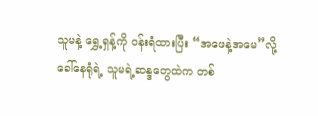သူမနဲ့ ရွှေ့ရှန့်ကို ဝန်းရံထားပြီး “အဖေနဲ့အမေ”လို့ ခေါ်နေရုံရဲ့ သူမရဲ့ဆန္ဒတွေထဲက တစ်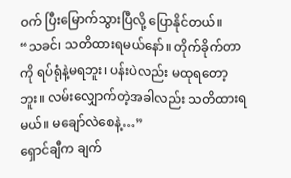ဝက် ပြီးမြောက်သွားပြီလို့ ပြောနိုင်တယ်။
“သခင်၊ သတိထားရမယ်နော်။ တိုက်ခိုက်တာကို ရပ်ရုံနဲ့မရဘူး၊ ပန်းပဲလည်း မထုရတော့ဘူး။ လမ်းလျှောက်တဲ့အခါလည်း သတိထားရမယ်။ မချော်လဲစေနဲ့…”
ရှောင်ချီက ချက်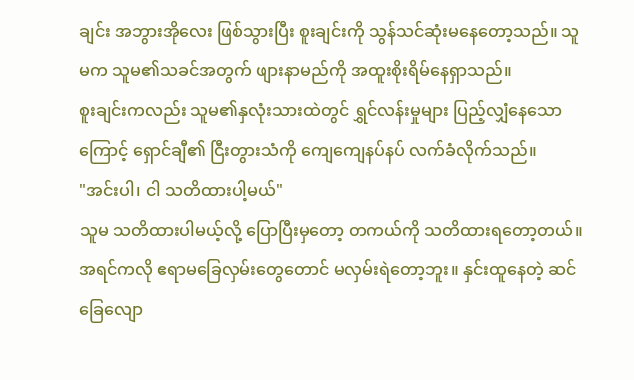ချင်း အဘွားအိုလေး ဖြစ်သွားပြီး စူးချင်းကို သွန်သင်ဆုံးမနေတော့သည်။ သူမက သူမ၏သခင်အတွက် ဖျားနာမည်ကို အထူးစိုးရိမ်နေရှာသည်။
စူးချင်းကလည်း သူမ၏နှလုံးသားထဲတွင် ရွှင်လန်းမှုများ ပြည့်လျှံနေသောကြောင့် ရှောင်ချီ၏ ငြီးတွားသံကို ကျေကျေနပ်နပ် လက်ခံလိုက်သည်။
"အင်းပါ၊ ငါ သတိထားပါ့မယ်"
သူမ သတိထားပါမယ့်လို့ ပြောပြီးမှတော့ တကယ်ကို သတိထားရတော့တယ်။ အရင်ကလို ဧရာမခြေလှမ်းတွေတောင် မလှမ်းရဲတော့ဘူး။ နှင်းထူနေတဲ့ ဆင်ခြေလျော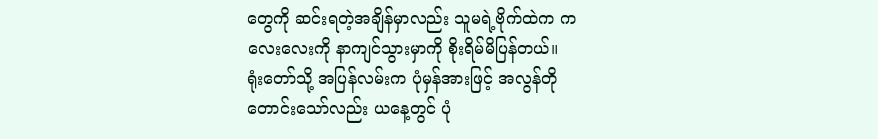တွေကို ဆင်းရတဲ့အချိန်မှာလည်း သူမရဲ့ဗိုက်ထဲက ကလေးလေးကို နာကျင်သွားမှာကို စိုးရိမ်မိပြန်တယ်။
ရုံးတော်သို့ အပြန်လမ်းက ပုံမှန်အားဖြင့် အလွန်တိုတောင်းသော်လည်း ယနေ့တွင် ပုံ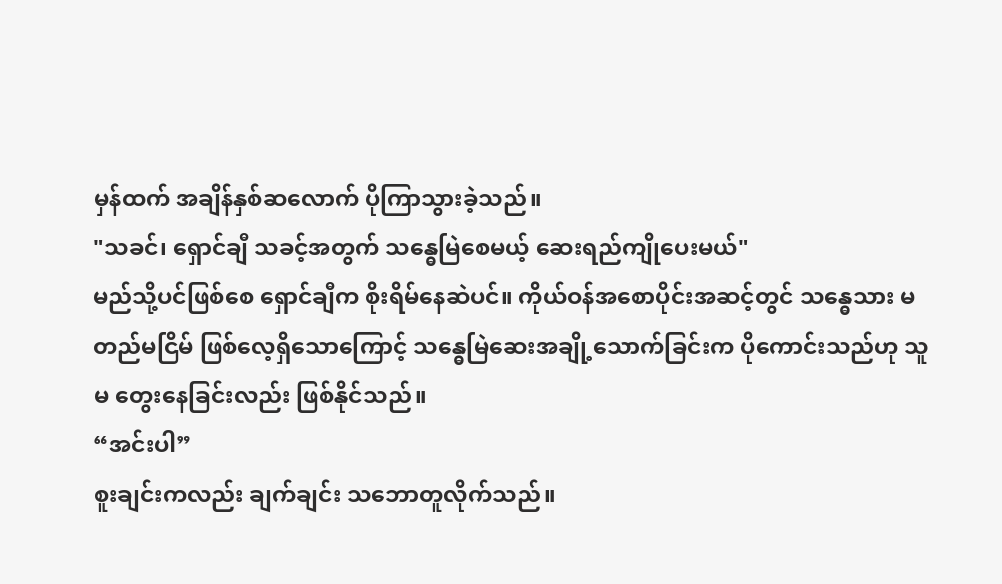မှန်ထက် အချိန်နှစ်ဆလောက် ပိုကြာသွားခဲ့သည်။
"သခင်၊ ရှောင်ချီ သခင့်အတွက် သန္ဓေမြဲစေမယ့် ဆေးရည်ကျိုပေးမယ်"
မည်သို့ပင်ဖြစ်စေ ရှောင်ချီက စိုးရိမ်နေဆဲပင်။ ကိုယ်ဝန်အစောပိုင်းအဆင့်တွင် သန္ဓေသား မတည်မငြိမ် ဖြစ်လေ့ရှိသောကြောင့် သန္ဓေမြဲဆေးအချို့သောက်ခြင်းက ပိုကောင်းသည်ဟု သူမ တွေးနေခြင်းလည်း ဖြစ်နိုင်သည်။
“အင်းပါ”
စူးချင်းကလည်း ချက်ချင်း သဘောတူလိုက်သည်။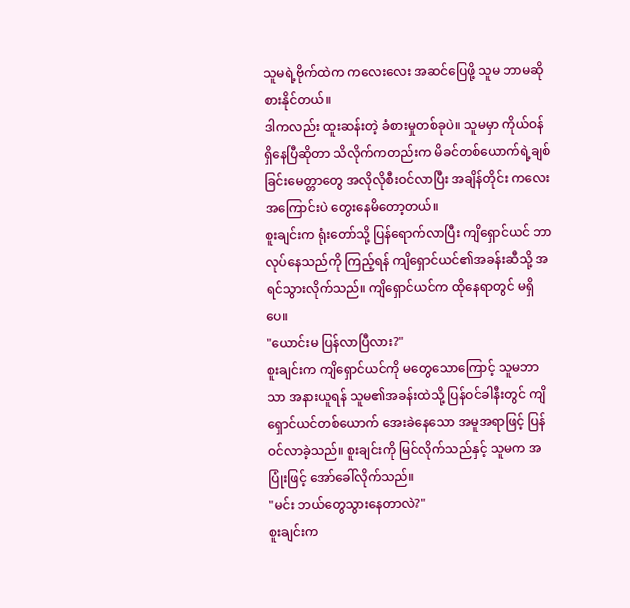သူမရဲ့ဗိုက်ထဲက ကလေးလေး အဆင်ပြေဖို့ သူမ ဘာမဆို စားနိုင်တယ်။
ဒါကလည်း ထူးဆန်းတဲ့ ခံစားမှုတစ်ခုပဲ။ သူမမှာ ကိုယ်ဝန်ရှိနေပြီဆိုတာ သိလိုက်ကတည်းက မိခင်တစ်ယောက်ရဲ့ချစ်ခြင်းမေတ္တာတွေ အလိုလိုစီးဝင်လာပြီး အချိန်တိုင်း ကလေးအကြောင်းပဲ တွေးနေမိတော့တယ်။
စူးချင်းက ရုံးတော်သို့ ပြန်ရောက်လာပြီး ကျိရှောင်ယင် ဘာလုပ်နေသည်ကို ကြည့်ရန် ကျိရှောင်ယင်၏အခန်းဆီသို့ အရင်သွားလိုက်သည်။ ကျိရှောင်ယင်က ထိုနေရာတွင် မရှိပေ။
"ယောင်းမ ပြန်လာပြီလား?"
စူးချင်းက ကျိရှောင်ယင်ကို မတွေသောကြောင့် သူမဘာသာ အနားယူရန် သူမ၏အခန်းထဲသို့ ပြန်ဝင်ခါနီးတွင် ကျိရှောင်ယင်တစ်ယောက် အေးခဲနေသော အမူအရာဖြင့် ပြန်ဝင်လာခဲ့သည်။ စူးချင်းကို မြင်လိုက်သည်နှင့် သူမက အပြုံးဖြင့် အော်ခေါ်လိုက်သည်။
"မင်း ဘယ်တွေသွားနေတာလဲ?"
စူးချင်းက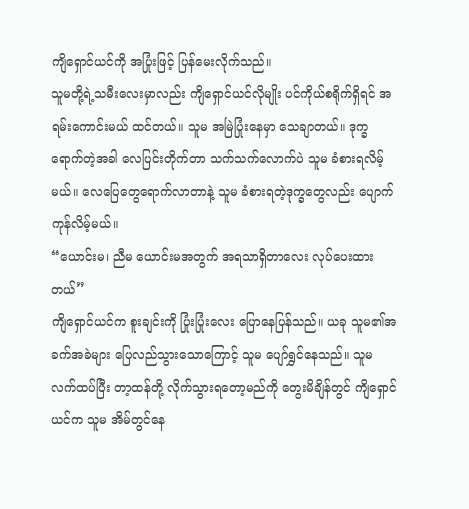ကျိရှောင်ယင်ကို အပြုံးဖြင့် ပြန်မေးလိုက်သည်။
သူမတို့ရဲ့သမီးလေးမှာလည်း ကျိရှောင်ယင်လိုမျိုး ပင်ကိုယ်စရိုက်ရှိရင် အရမ်းကောင်းမယ် ထင်တယ်။ သူမ အမြဲပြုံးနေမှာ သေချာတယ်။ ဒုက္ခရောက်တဲ့အခါ လေပြင်းတိုက်တာ သက်သက်လောက်ပဲ သူမ ခံစားရလိမ့်မယ်။ လေပြေတွေရောက်လာတာနဲ့ သူမ ခံစားရတဲ့ဒုက္ခတွေလည်း ပျောက်ကုန်လိမ့်မယ်။
“ယောင်းမ၊ ညီမ ယောင်းမအတွက် အရသာရှိတာလေး လုပ်ပေးထားတယ်”
ကျိရှောင်ယင်က စူးချင်းကို ပြုံးပြုံးလေး ပြောနေပြန်သည်။ ယခု သူမ၏အခက်အခဲများ ပြေလည်သွားသောကြောင့် သူမ ပျော်ရွှင်နေသည်။ သူမ လက်ထပ်ပြီး တာ့ထန်တို့ လိုက်သွားရတော့မည်ကို တွေးမိချိန်တွင် ကျိရှောင်ယင်က သူမ အိမ်တွင်နေ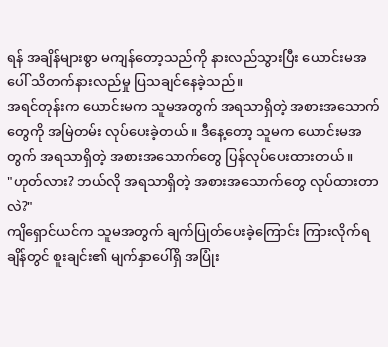ရန် အချိန်များစွာ မကျန်တော့သည်ကို နားလည်သွားပြီး ယောင်းမအပေါ် သိတက်နားလည်မှု ပြသချင်နေခဲ့သည်။
အရင်တုန်းက ယောင်းမက သူမအတွက် အရသာရှိတဲ့ အစားအသောက်တွေကို အမြဲတမ်း လုပ်ပေးခဲ့တယ်။ ဒီနေ့တော့ သူမက ယောင်းမအတွက် အရသာရှိတဲ့ အစားအသောက်တွေ ပြန်လုပ်ပေးထားတယ်။
"ဟုတ်လား? ဘယ်လို အရသာရှိတဲ့ အစားအသောက်တွေ လုပ်ထားတာလဲ?"
ကျိရှောင်ယင်က သူမအတွက် ချက်ပြုတ်ပေးခဲ့ကြောင်း ကြားလိုက်ရချိန်တွင် စူးချင်း၏ မျက်နှာပေါ်ရှိ အပြုံး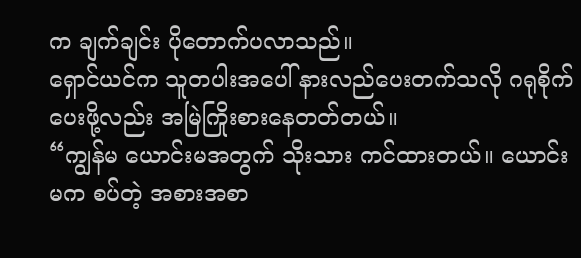က ချက်ချင်း ပိုတောက်ပလာသည်။
ရှောင်ယင်က သူတပါးအပေါ် နားလည်ပေးတက်သလို ဂရုစိုက်ပေးဖို့လည်း အမြဲကြိုးစားနေတတ်တယ်။
“ကျွန်မ ယောင်းမအတွက် သိုးသား ကင်ထားတယ်။ ယောင်းမက စပ်တဲ့ အစားအစာ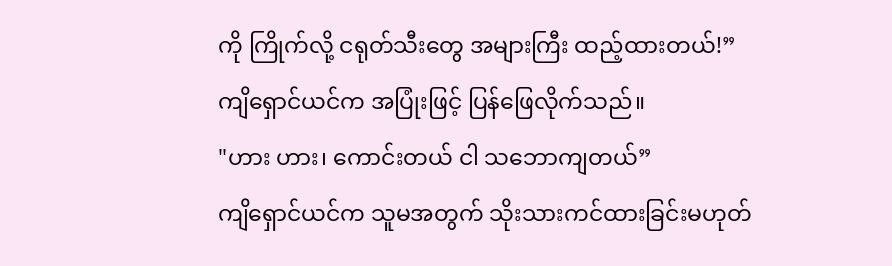ကို ကြိုက်လို့ ငရုတ်သီးတွေ အများကြီး ထည့်ထားတယ်!”
ကျိရှောင်ယင်က အပြုံးဖြင့် ပြန်ဖြေလိုက်သည်။
"ဟား ဟား၊ ကောင်းတယ် ငါ သဘောကျတယ်”
ကျိရှောင်ယင်က သူမအတွက် သိုးသားကင်ထားခြင်းမဟုတ်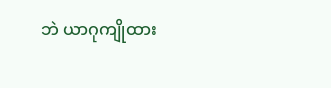ဘဲ ယာဂုကျိုထား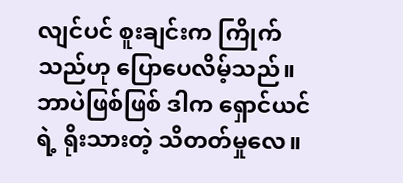လျင်ပင် စူးချင်းက ကြိုက်သည်ဟု ပြောပေလိမ့်သည်။
ဘာပဲဖြစ်ဖြစ် ဒါက ရှောင်ယင်ရဲ့ ရိုးသားတဲ့ သိတတ်မှုလေ။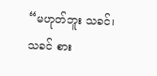“မဟုတ်ဘူး သခင်၊ သခင် စား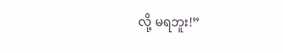လို့ မရဘူး!”